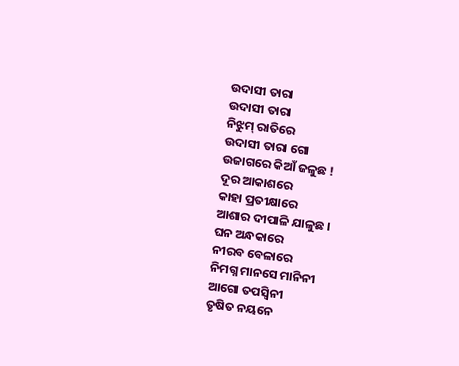ଉଦାସୀ ତାରା
ଉଦାସୀ ତାରା
ନିଝୁମ୍ ରାତିରେ
ଉଦାସୀ ତାରା ଗୋ
ଉଜାଗରେ କିଆଁ ଜଳୁଛ !
ଦୂର ଆକାଶରେ
କାହା ପ୍ରତୀକ୍ଷାରେ
ଆଶାର ଦୀପାଳି ଯାଳୁଛ ।
ଘନ ଅନ୍ଧକାରେ
ନୀରବ ବେଳାରେ
ନିମଗ୍ନ ମାନସେ ମାନିନୀ
ଆଗୋ ତପସ୍ୱିନୀ
ତୃଷିତ ନୟନେ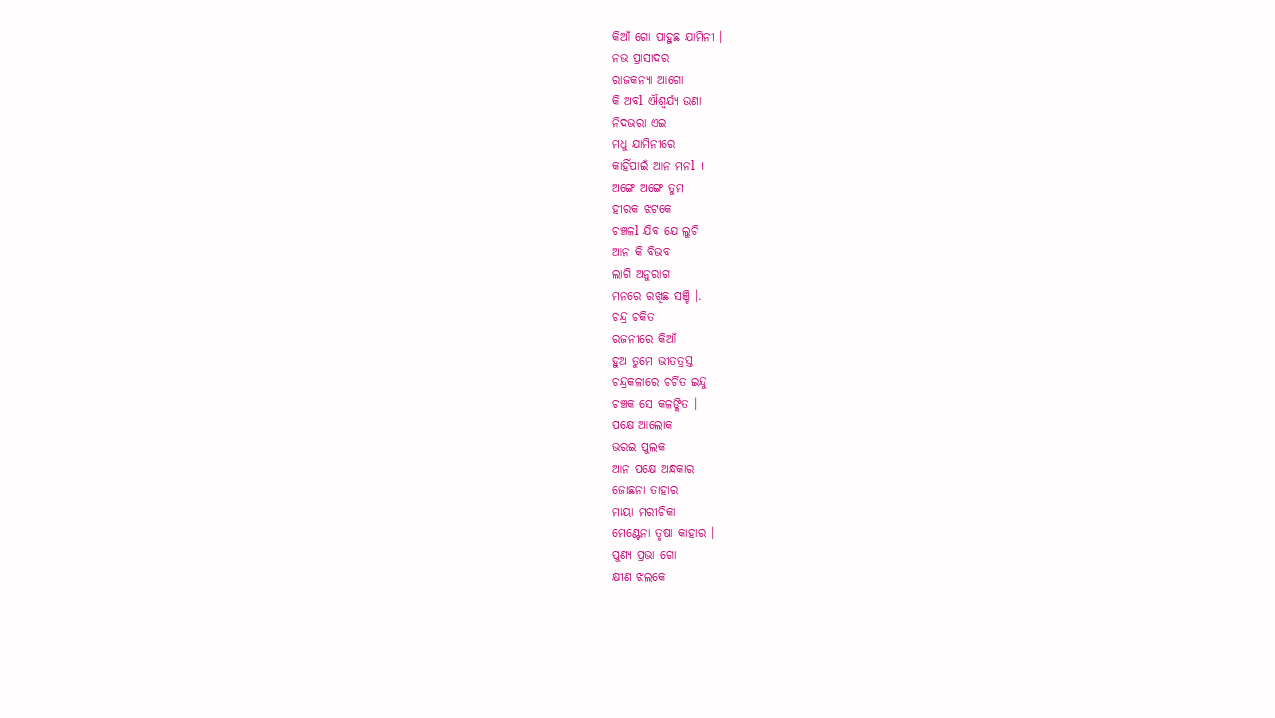କିଆଁ ଗୋ ପାହୁଛ ଯାମିନୀ ।
ନଭ ପ୍ରାସାଦର
ରାଜକନ୍ୟା ଆଗୋ
କି ଅବl ଐଶ୍ୱର୍ଯ୍ୟ ଉଣା
ନିଦଭରା ଏଇ
ମଧୁ ଯାମିନୀରେ
କାହିଁପାଇଁ ଆନ ମନl ।
ଅଙ୍ଗେ ଅଙ୍ଗେ ତୁମ
ହୀରକ ଝଟକେ
ଚଞ୍ଚଳl ଯିବ ଯେ ଲୁଚି
ଆନ କି ବିଭବ
ଲାଗି ଅନୁରାଗ
ମନରେ ରଖିଛ ସଞ୍ଚି ।.
ଚନ୍ଦ୍ର ଚକିତ
ରଜନୀରେ କିଆଁ
ହୁଅ ତୁମେ ଭୀତତ୍ରସ୍ତ
ଚନ୍ଦ୍ରକଳାରେ ଚର୍ଚିତ ଇନ୍ଦୁ
ଚଞ୍ଚକ ସେ କଳଙ୍କିତ ।
ପକ୍ଷେ ଆଲୋକ
ଭରଇ ପୁଲକ
ଆନ ପକ୍ଷେ ଅନ୍ଧକାର
ଜୋଛନା ତାହାର
ମାୟା ମରୀଚିକା
ମେଣ୍ଟେନା ତୃଷା କାହାର ।
ପୁଣ୍ଯ ପ୍ରଭା ଗୋ
କ୍ଷୀଣ ଝଲକେ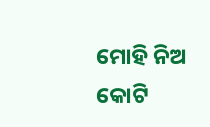ମୋହି ନିଅ କୋଟି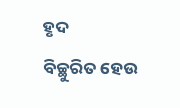ହୃଦ
ବିଚ୍ଛୁରିତ ହେଉ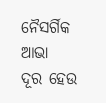ନୈସର୍ଗିକ ଆଭା
ଦୂର ହେଉ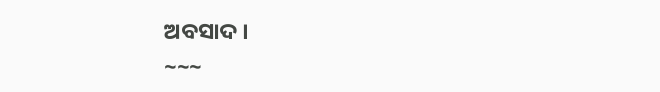ଅବସାଦ ।
~~~